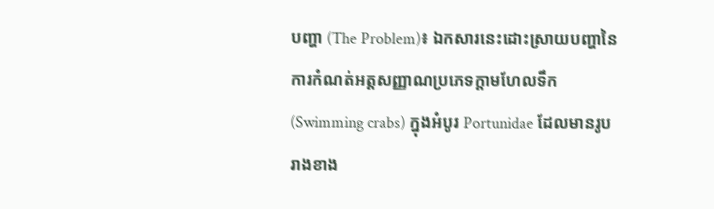បញ្ហា (The Problem)៖ ឯកសារនេះដោះស្រាយបញ្ហានៃការកំណត់អត្តសញ្ញាណប្រភេទក្តាមហែលទឹក (Swimming crabs) ក្នុងអំបូរ Portunidae ដែលមានរូបរាងខាង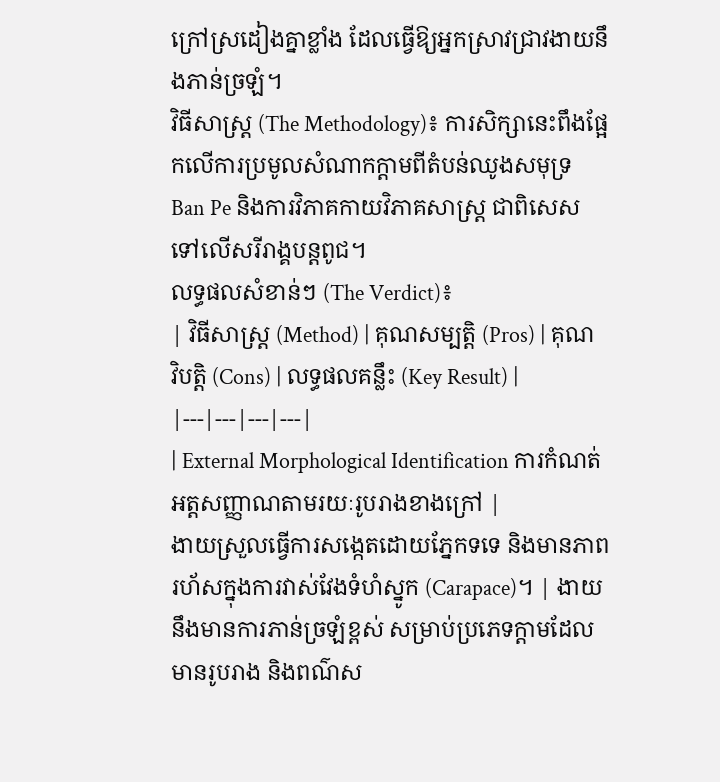ក្រៅស្រដៀងគ្នាខ្លាំង ដែលធ្វើឱ្យអ្នកស្រាវជ្រាវងាយនឹងភាន់ច្រឡំ។
វិធីសាស្ត្រ (The Methodology)៖ ការសិក្សានេះពឹងផ្អែកលើការប្រមូលសំណាកក្តាមពីតំបន់ឈូងសមុទ្រ Ban Pe និងការវិភាគកាយវិភាគសាស្ត្រ ជាពិសេសទៅលើសរីរាង្គបន្តពូជ។
លទ្ធផលសំខាន់ៗ (The Verdict)៖
| វិធីសាស្ត្រ (Method) | គុណសម្បត្តិ (Pros) | គុណវិបត្តិ (Cons) | លទ្ធផលគន្លឹះ (Key Result) |
|---|---|---|---|
| External Morphological Identification ការកំណត់អត្តសញ្ញាណតាមរយៈរូបរាងខាងក្រៅ |
ងាយស្រួលធ្វើការសង្កេតដោយភ្នែកទទេ និងមានភាពរហ័សក្នុងការវាស់វែងទំហំស្នូក (Carapace)។ | ងាយនឹងមានការភាន់ច្រឡំខ្ពស់ សម្រាប់ប្រភេទក្តាមដែលមានរូបរាង និងពណ៌ស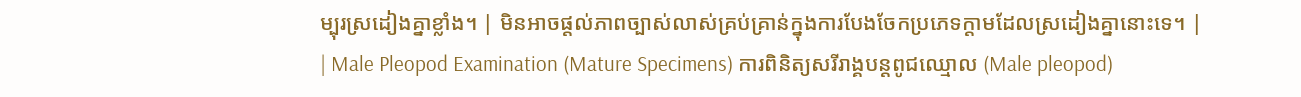ម្បុរស្រដៀងគ្នាខ្លាំង។ | មិនអាចផ្តល់ភាពច្បាស់លាស់គ្រប់គ្រាន់ក្នុងការបែងចែកប្រភេទក្តាមដែលស្រដៀងគ្នានោះទេ។ |
| Male Pleopod Examination (Mature Specimens) ការពិនិត្យសរីរាង្គបន្តពូជឈ្មោល (Male pleopod)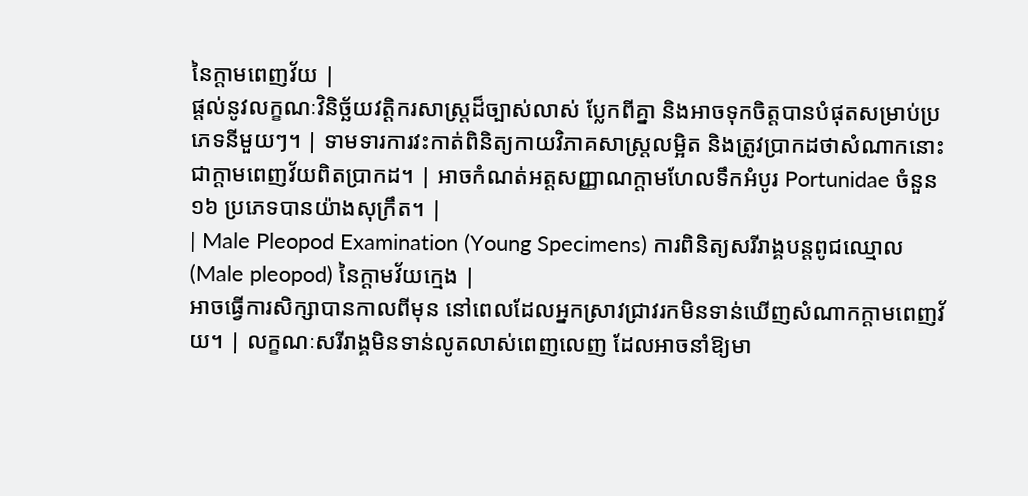នៃក្តាមពេញវ័យ |
ផ្តល់នូវលក្ខណៈវិនិច្ឆ័យវត្តិករសាស្ត្រដ៏ច្បាស់លាស់ ប្លែកពីគ្នា និងអាចទុកចិត្តបានបំផុតសម្រាប់ប្រភេទនីមួយៗ។ | ទាមទារការវះកាត់ពិនិត្យកាយវិភាគសាស្ត្រលម្អិត និងត្រូវប្រាកដថាសំណាកនោះជាក្តាមពេញវ័យពិតប្រាកដ។ | អាចកំណត់អត្តសញ្ញាណក្តាមហែលទឹកអំបូរ Portunidae ចំនួន ១៦ ប្រភេទបានយ៉ាងសុក្រឹត។ |
| Male Pleopod Examination (Young Specimens) ការពិនិត្យសរីរាង្គបន្តពូជឈ្មោល (Male pleopod) នៃក្តាមវ័យក្មេង |
អាចធ្វើការសិក្សាបានកាលពីមុន នៅពេលដែលអ្នកស្រាវជ្រាវរកមិនទាន់ឃើញសំណាកក្តាមពេញវ័យ។ | លក្ខណៈសរីរាង្គមិនទាន់លូតលាស់ពេញលេញ ដែលអាចនាំឱ្យមា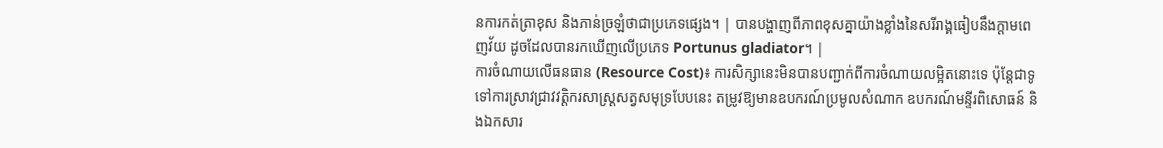នការកត់ត្រាខុស និងភាន់ច្រឡំថាជាប្រភេទផ្សេង។ | បានបង្ហាញពីភាពខុសគ្នាយ៉ាងខ្លាំងនៃសរីរាង្គធៀបនឹងក្តាមពេញវ័យ ដូចដែលបានរកឃើញលើប្រភេទ Portunus gladiator។ |
ការចំណាយលើធនធាន (Resource Cost)៖ ការសិក្សានេះមិនបានបញ្ជាក់ពីការចំណាយលម្អិតនោះទេ ប៉ុន្តែជាទូទៅការស្រាវជ្រាវវត្តិករសាស្ត្រសត្វសមុទ្របែបនេះ តម្រូវឱ្យមានឧបករណ៍ប្រមូលសំណាក ឧបករណ៍មន្ទីរពិសោធន៍ និងឯកសារ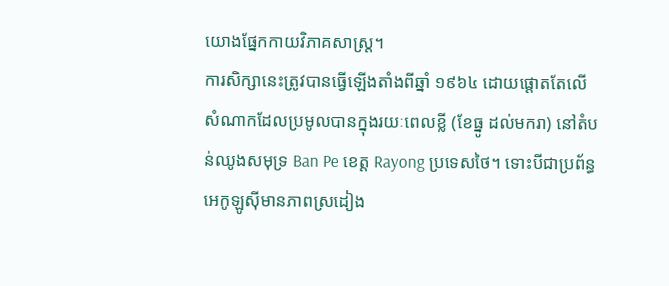យោងផ្នែកកាយវិភាគសាស្ត្រ។
ការសិក្សានេះត្រូវបានធ្វើឡើងតាំងពីឆ្នាំ ១៩៦៤ ដោយផ្តោតតែលើសំណាកដែលប្រមូលបានក្នុងរយៈពេលខ្លី (ខែធ្នូ ដល់មករា) នៅតំបន់ឈូងសមុទ្រ Ban Pe ខេត្ត Rayong ប្រទេសថៃ។ ទោះបីជាប្រព័ន្ធអេកូឡូស៊ីមានភាពស្រដៀង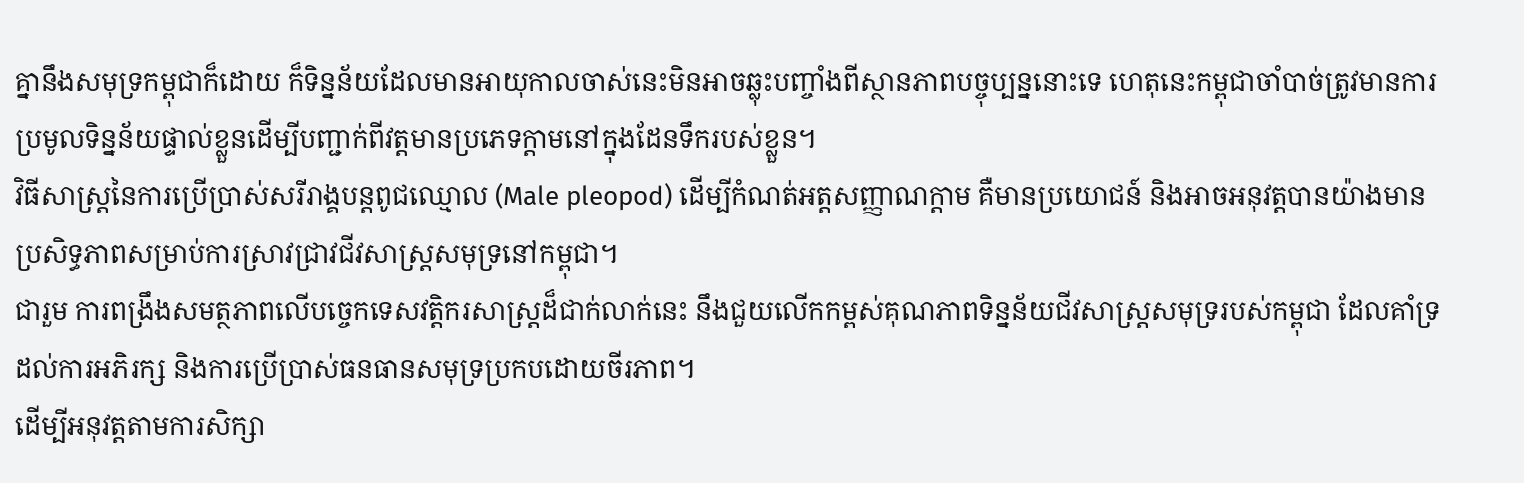គ្នានឹងសមុទ្រកម្ពុជាក៏ដោយ ក៏ទិន្នន័យដែលមានអាយុកាលចាស់នេះមិនអាចឆ្លុះបញ្ចាំងពីស្ថានភាពបច្ចុប្បន្ននោះទេ ហេតុនេះកម្ពុជាចាំបាច់ត្រូវមានការប្រមូលទិន្នន័យផ្ទាល់ខ្លួនដើម្បីបញ្ជាក់ពីវត្តមានប្រភេទក្តាមនៅក្នុងដែនទឹករបស់ខ្លួន។
វិធីសាស្ត្រនៃការប្រើប្រាស់សរីរាង្គបន្តពូជឈ្មោល (Male pleopod) ដើម្បីកំណត់អត្តសញ្ញាណក្តាម គឺមានប្រយោជន៍ និងអាចអនុវត្តបានយ៉ាងមានប្រសិទ្ធភាពសម្រាប់ការស្រាវជ្រាវជីវសាស្ត្រសមុទ្រនៅកម្ពុជា។
ជារួម ការពង្រឹងសមត្ថភាពលើបច្ចេកទេសវត្តិករសាស្ត្រដ៏ជាក់លាក់នេះ នឹងជួយលើកកម្ពស់គុណភាពទិន្នន័យជីវសាស្ត្រសមុទ្ររបស់កម្ពុជា ដែលគាំទ្រដល់ការអភិរក្ស និងការប្រើប្រាស់ធនធានសមុទ្រប្រកបដោយចីរភាព។
ដើម្បីអនុវត្តតាមការសិក្សា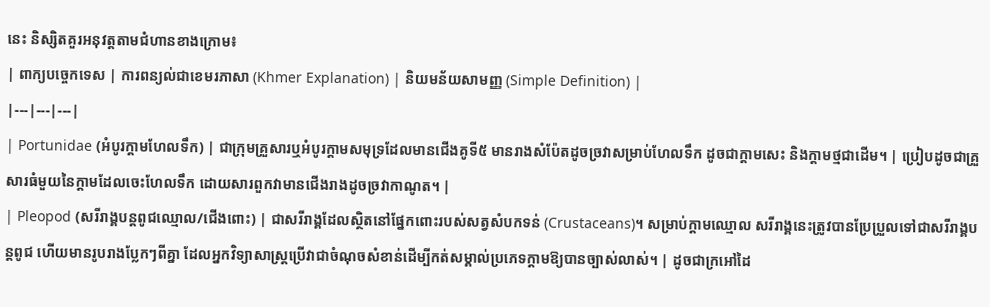នេះ និស្សិតគួរអនុវត្តតាមជំហានខាងក្រោម៖
| ពាក្យបច្ចេកទេស | ការពន្យល់ជាខេមរភាសា (Khmer Explanation) | និយមន័យសាមញ្ញ (Simple Definition) |
|---|---|---|
| Portunidae (អំបូរក្តាមហែលទឹក) | ជាក្រុមគ្រួសារឬអំបូរក្តាមសមុទ្រដែលមានជើងគូទី៥ មានរាងសំប៉ែតដូចច្រវាសម្រាប់ហែលទឹក ដូចជាក្តាមសេះ និងក្តាមថ្មជាដើម។ | ប្រៀបដូចជាគ្រួសារធំមួយនៃក្តាមដែលចេះហែលទឹក ដោយសារពួកវាមានជើងរាងដូចច្រវាកាណូត។ |
| Pleopod (សរីរាង្គបន្តពូជឈ្មោល/ជើងពោះ) | ជាសរីរាង្គដែលស្ថិតនៅផ្នែកពោះរបស់សត្វសំបកទន់ (Crustaceans)។ សម្រាប់ក្តាមឈ្មោល សរីរាង្គនេះត្រូវបានប្រែប្រួលទៅជាសរីរាង្គបន្តពូជ ហើយមានរូបរាងប្លែកៗពីគ្នា ដែលអ្នកវិទ្យាសាស្ត្រប្រើវាជាចំណុចសំខាន់ដើម្បីកត់សម្គាល់ប្រភេទក្តាមឱ្យបានច្បាស់លាស់។ | ដូចជាក្រអៅដៃ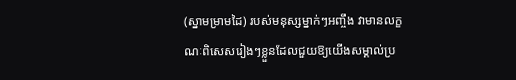(ស្នាមម្រាមដៃ) របស់មនុស្សម្នាក់ៗអញ្ចឹង វាមានលក្ខណៈពិសេសរៀងៗខ្លួនដែលជួយឱ្យយើងសម្គាល់ប្រ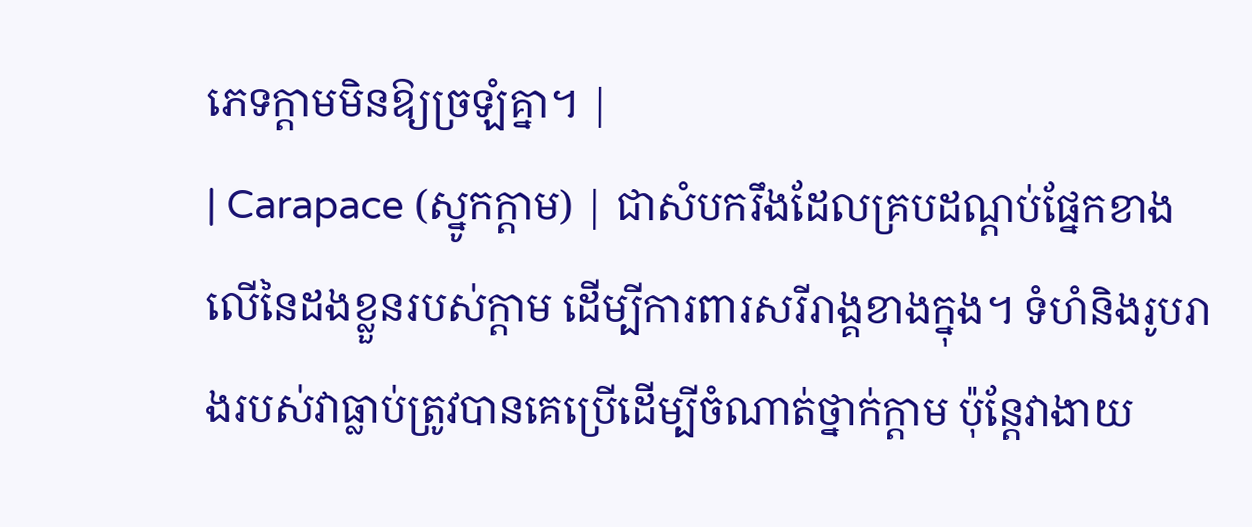ភេទក្តាមមិនឱ្យច្រឡំគ្នា។ |
| Carapace (ស្នូកក្តាម) | ជាសំបករឹងដែលគ្របដណ្ដប់ផ្នែកខាងលើនៃដងខ្លួនរបស់ក្តាម ដើម្បីការពារសរីរាង្គខាងក្នុង។ ទំហំនិងរូបរាងរបស់វាធ្លាប់ត្រូវបានគេប្រើដើម្បីចំណាត់ថ្នាក់ក្តាម ប៉ុន្តែវាងាយ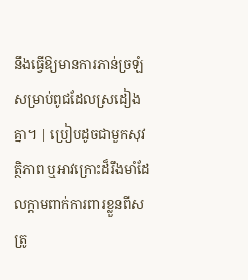នឹងធ្វើឱ្យមានការភាន់ច្រឡំសម្រាប់ពូជដែលស្រដៀងគ្នា។ | ប្រៀបដូចជាមួកសុវត្ថិភាព ឬអាវក្រោះដ៏រឹងមាំដែលក្តាមពាក់ការពារខ្លួនពីសត្រូ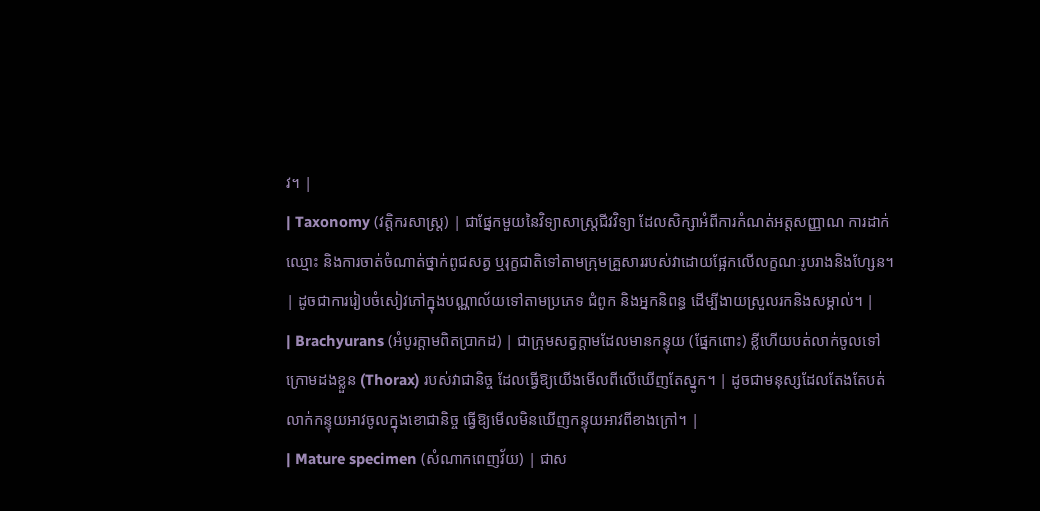វ។ |
| Taxonomy (វត្តិករសាស្ត្រ) | ជាផ្នែកមួយនៃវិទ្យាសាស្ត្រជីវវិទ្យា ដែលសិក្សាអំពីការកំណត់អត្តសញ្ញាណ ការដាក់ឈ្មោះ និងការចាត់ចំណាត់ថ្នាក់ពូជសត្វ ឬរុក្ខជាតិទៅតាមក្រុមគ្រួសាររបស់វាដោយផ្អែកលើលក្ខណៈរូបរាងនិងហ្សែន។ | ដូចជាការរៀបចំសៀវភៅក្នុងបណ្ណាល័យទៅតាមប្រភេទ ជំពូក និងអ្នកនិពន្ធ ដើម្បីងាយស្រួលរកនិងសម្គាល់។ |
| Brachyurans (អំបូរក្តាមពិតប្រាកដ) | ជាក្រុមសត្វក្តាមដែលមានកន្ទុយ (ផ្នែកពោះ) ខ្លីហើយបត់លាក់ចូលទៅក្រោមដងខ្លួន (Thorax) របស់វាជានិច្ច ដែលធ្វើឱ្យយើងមើលពីលើឃើញតែស្នូក។ | ដូចជាមនុស្សដែលតែងតែបត់លាក់កន្ទុយអាវចូលក្នុងខោជានិច្ច ធ្វើឱ្យមើលមិនឃើញកន្ទុយអាវពីខាងក្រៅ។ |
| Mature specimen (សំណាកពេញវ័យ) | ជាស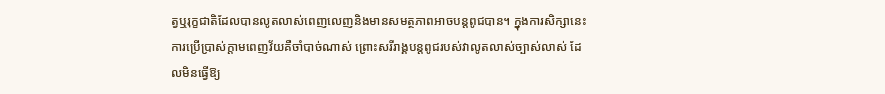ត្វឬរុក្ខជាតិដែលបានលូតលាស់ពេញលេញនិងមានសមត្ថភាពអាចបន្តពូជបាន។ ក្នុងការសិក្សានេះ ការប្រើប្រាស់ក្តាមពេញវ័យគឺចាំបាច់ណាស់ ព្រោះសរីរាង្គបន្តពូជរបស់វាលូតលាស់ច្បាស់លាស់ ដែលមិនធ្វើឱ្យ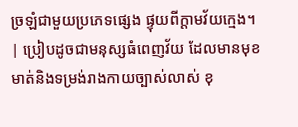ច្រឡំជាមួយប្រភេទផ្សេង ផ្ទុយពីក្តាមវ័យក្មេង។ | ប្រៀបដូចជាមនុស្សធំពេញវ័យ ដែលមានមុខមាត់និងទម្រង់រាងកាយច្បាស់លាស់ ខុ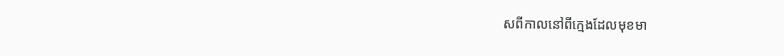សពីកាលនៅពីក្មេងដែលមុខមា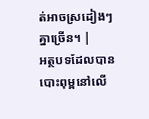ត់អាចស្រដៀងៗគ្នាច្រើន។ |
អត្ថបទដែលបានបោះពុម្ពនៅលើ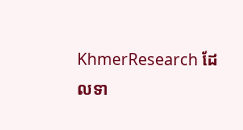KhmerResearch ដែលទា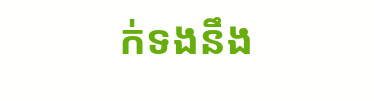ក់ទងនឹង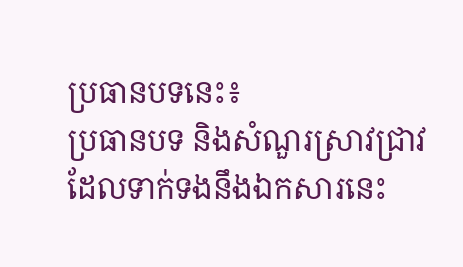ប្រធានបទនេះ៖
ប្រធានបទ និងសំណួរស្រាវជ្រាវដែលទាក់ទងនឹងឯកសារនេះ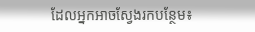ដែលអ្នកអាចស្វែងរកបន្ថែម៖